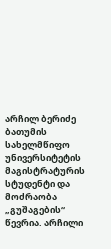არჩილ ბერიძე ბათუმის სახელმწიფო უნივერსიტეტის მაგისტრატურის სტუდენტი და მოძრაობა „გუშაგების“ წევრია. არჩილი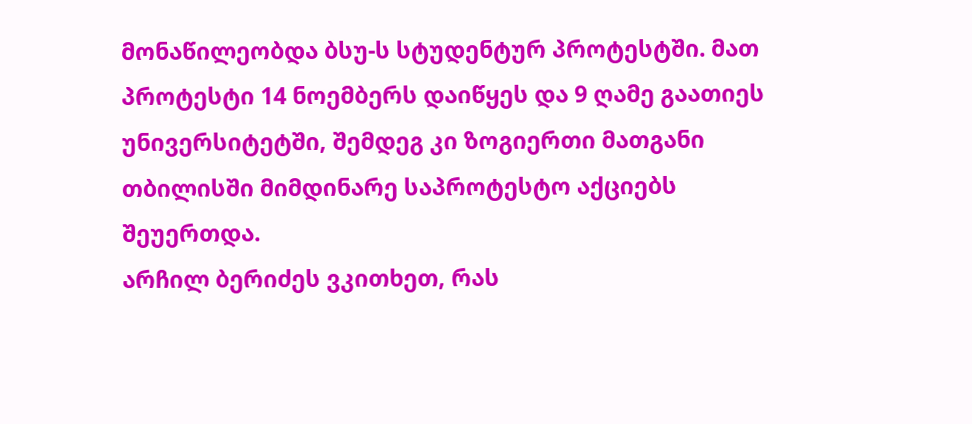მონაწილეობდა ბსუ-ს სტუდენტურ პროტესტში. მათ პროტესტი 14 ნოემბერს დაიწყეს და 9 ღამე გაათიეს უნივერსიტეტში, შემდეგ კი ზოგიერთი მათგანი თბილისში მიმდინარე საპროტესტო აქციებს შეუერთდა.
არჩილ ბერიძეს ვკითხეთ, რას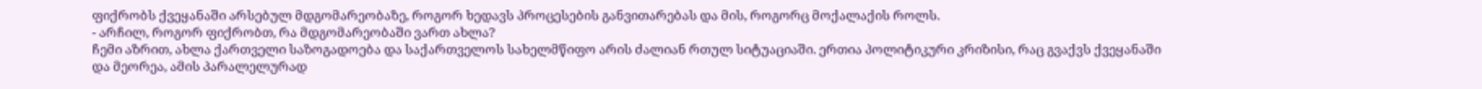ფიქრობს ქვეყანაში არსებულ მდგომარეობაზე, როგორ ხედავს პროცესების განვითარებას და მის, როგორც მოქალაქის როლს.
- არჩილ, როგორ ფიქრობთ, რა მდგომარეობაში ვართ ახლა?
ჩემი აზრით, ახლა ქართველი საზოგადოება და საქართველოს სახელმწიფო არის ძალიან რთულ სიტუაციაში. ერთია პოლიტიკური კრიზისი, რაც გვაქვს ქვეყანაში და მეორეა, ამის პარალელურად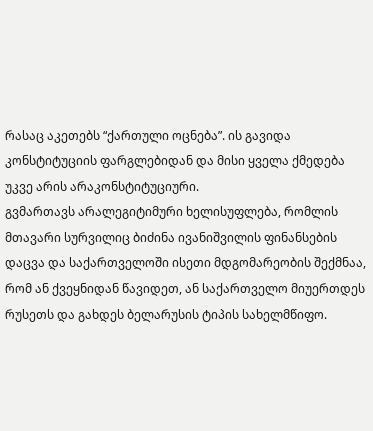რასაც აკეთებს “ქართული ოცნება”. ის გავიდა კონსტიტუციის ფარგლებიდან და მისი ყველა ქმედება უკვე არის არაკონსტიტუციური.
გვმართავს არალეგიტიმური ხელისუფლება, რომლის მთავარი სურვილიც ბიძინა ივანიშვილის ფინანსების დაცვა და საქართველოში ისეთი მდგომარეობის შექმნაა, რომ ან ქვეყნიდან წავიდეთ, ან საქართველო მიუერთდეს რუსეთს და გახდეს ბელარუსის ტიპის სახელმწიფო.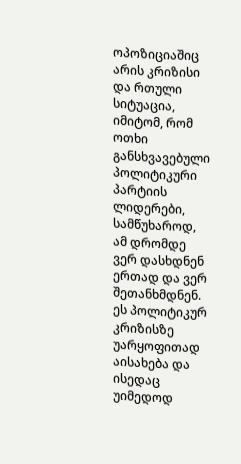ოპოზიციაშიც არის კრიზისი და რთული სიტუაცია, იმიტომ, რომ ოთხი განსხვავებული პოლიტიკური პარტიის ლიდერები, სამწუხაროდ, ამ დრომდე ვერ დასხდნენ ერთად და ვერ შეთანხმდნენ. ეს პოლიტიკურ კრიზისზე უარყოფითად აისახება და ისედაც უიმედოდ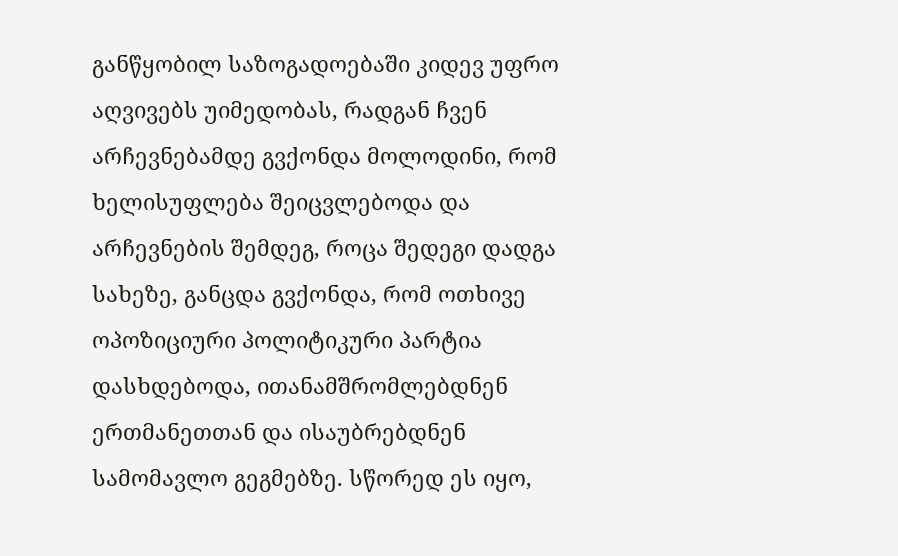განწყობილ საზოგადოებაში კიდევ უფრო აღვივებს უიმედობას, რადგან ჩვენ არჩევნებამდე გვქონდა მოლოდინი, რომ ხელისუფლება შეიცვლებოდა და არჩევნების შემდეგ, როცა შედეგი დადგა სახეზე, განცდა გვქონდა, რომ ოთხივე ოპოზიციური პოლიტიკური პარტია დასხდებოდა, ითანამშრომლებდნენ ერთმანეთთან და ისაუბრებდნენ სამომავლო გეგმებზე. სწორედ ეს იყო,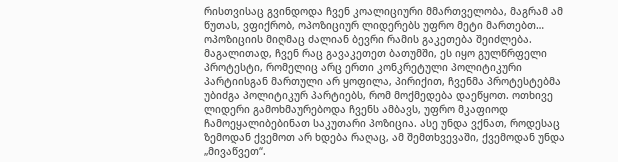რისთვისაც გვინდოდა ჩვენ კოალიციური მმართველობა, მაგრამ ამ წუთას, ვფიქრობ, ოპოზიციურ ლიდერებს უფრო მეტი მართებთ…
ოპოზიციის მიღმაც ძალიან ბევრი რამის გაკეთება შეიძლება.
მაგალითად, ჩვენ რაც გავაკეთეთ ბათუმში, ეს იყო გულწრფელი პროტესტი, რომელიც არც ერთი კონკრეტული პოლიტიკური პარტიისგან მართული არ ყოფილა, პირიქით, ჩვენმა პროტესტებმა უბიძგა პოლიტიკურ პარტიებს, რომ მოქმედება დაეწყოთ. ოთხივე ლიდერი გამოხმაურებოდა ჩვენს ამბავს, უფრო მკაფიოდ ჩამოეყალიბებინათ საკუთარი პოზიცია. ასე უნდა ვქნათ, როდესაც ზემოდან ქვემოთ არ ხდება რაღაც, ამ შემთხვევაში, ქვემოდან უნდა „მივაწვეთ“.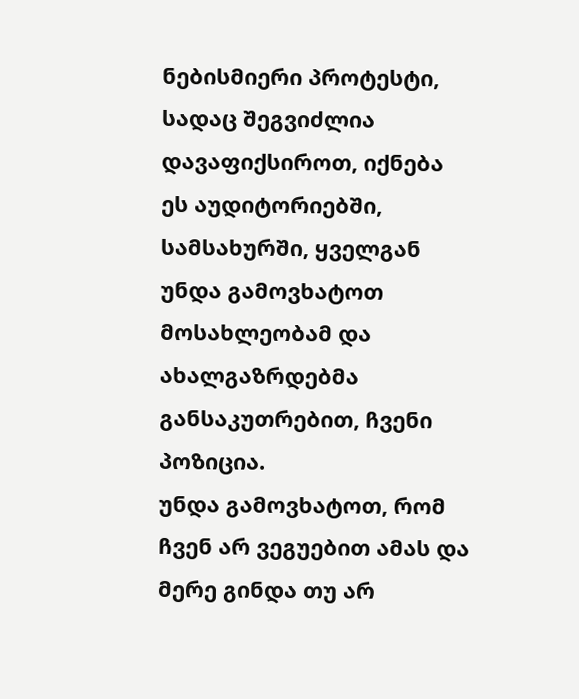ნებისმიერი პროტესტი, სადაც შეგვიძლია დავაფიქსიროთ, იქნება ეს აუდიტორიებში, სამსახურში, ყველგან უნდა გამოვხატოთ მოსახლეობამ და ახალგაზრდებმა განსაკუთრებით, ჩვენი პოზიცია.
უნდა გამოვხატოთ, რომ ჩვენ არ ვეგუებით ამას და მერე გინდა თუ არ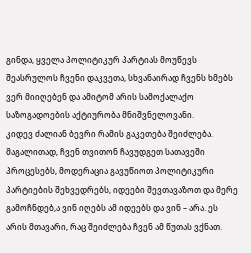გინდა, ყველა პოლიტიკურ პარტიას მოუწევს შეასრულოს ჩვენი დაკვეთა, სხვანაირად ჩვენს ხმებს ვერ მიიღებენ და ამიტომ არის სამოქალაქო საზოგადოების აქტიურობა მნიშვნელოვანი.
კიდევ ძალიან ბევრი რამის გაკეთება შეიძლება. მაგალითად, ჩვენ თვითონ ჩავუდგეთ სათავეში პროცესებს, მოდერაცია გავუწიოთ პოლიტიკური პარტიების შეხვედრებს, იდეები შევთავაზოთ და მერე გამოჩნდებ,ა ვინ იღებს ამ იდეებს და ვინ – არა. ეს არის მთავარი, რაც შეიძლება ჩვენ ამ წუთას ვქნათ.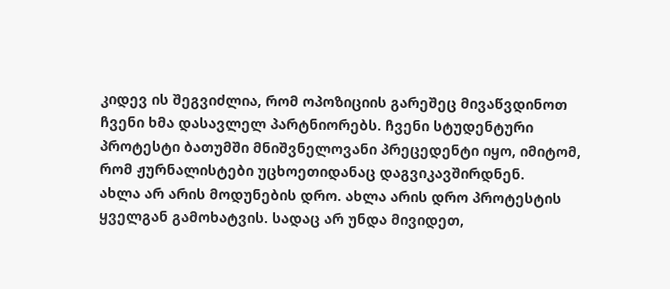კიდევ ის შეგვიძლია, რომ ოპოზიციის გარეშეც მივაწვდინოთ ჩვენი ხმა დასავლელ პარტნიორებს. ჩვენი სტუდენტური პროტესტი ბათუმში მნიშვნელოვანი პრეცედენტი იყო, იმიტომ, რომ ჟურნალისტები უცხოეთიდანაც დაგვიკავშირდნენ.
ახლა არ არის მოდუნების დრო. ახლა არის დრო პროტესტის ყველგან გამოხატვის. სადაც არ უნდა მივიდეთ,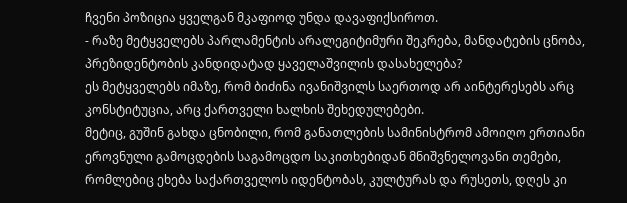ჩვენი პოზიცია ყველგან მკაფიოდ უნდა დავაფიქსიროთ.
- რაზე მეტყველებს პარლამენტის არალეგიტიმური შეკრება, მანდატების ცნობა, პრეზიდენტობის კანდიდატად ყაველაშვილის დასახელება?
ეს მეტყველებს იმაზე, რომ ბიძინა ივანიშვილს საერთოდ არ აინტერესებს არც კონსტიტუცია, არც ქართველი ხალხის შეხედულებები.
მეტიც, გუშინ გახდა ცნობილი, რომ განათლების სამინისტრომ ამოიღო ერთიანი ეროვნული გამოცდების საგამოცდო საკითხებიდან მნიშვნელოვანი თემები, რომლებიც ეხება საქართველოს იდენტობას, კულტურას და რუსეთს, დღეს კი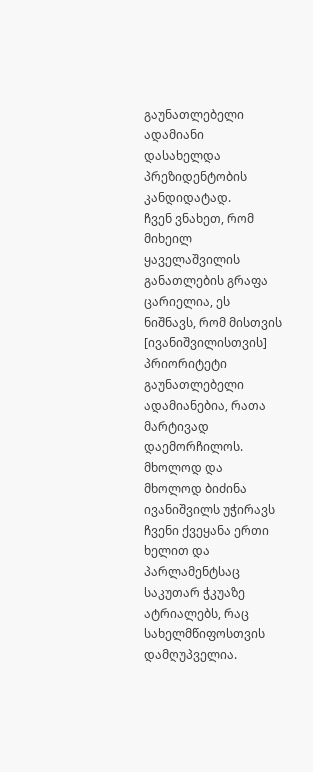გაუნათლებელი ადამიანი დასახელდა პრეზიდენტობის კანდიდატად.
ჩვენ ვნახეთ, რომ მიხეილ ყაველაშვილის განათლების გრაფა ცარიელია, ეს ნიშნავს, რომ მისთვის [ივანიშვილისთვის] პრიორიტეტი გაუნათლებელი ადამიანებია, რათა მარტივად დაემორჩილოს. მხოლოდ და მხოლოდ ბიძინა ივანიშვილს უჭირავს ჩვენი ქვეყანა ერთი ხელით და პარლამენტსაც საკუთარ ჭკუაზე ატრიალებს, რაც სახელმწიფოსთვის დამღუპველია.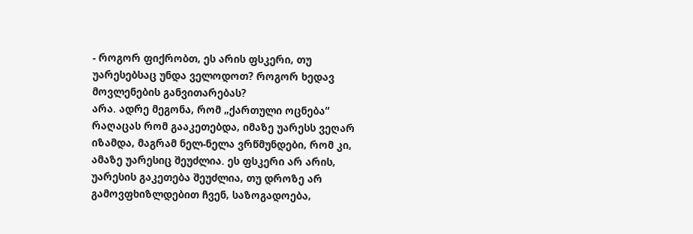- როგორ ფიქრობთ, ეს არის ფსკერი, თუ უარესებსაც უნდა ველოდოთ? როგორ ხედავ მოვლენების განვითარებას?
არა. ადრე მეგონა, რომ „ქართული ოცნება“ რაღაცას რომ გააკეთებდა, იმაზე უარესს ვეღარ იზამდა, მაგრამ ნელ-ნელა ვრწმუნდები, რომ კი, ამაზე უარესიც შეუძლია. ეს ფსკერი არ არის, უარესის გაკეთება შეუძლია, თუ დროზე არ გამოვფხიზლდებით ჩვენ, საზოგადოება,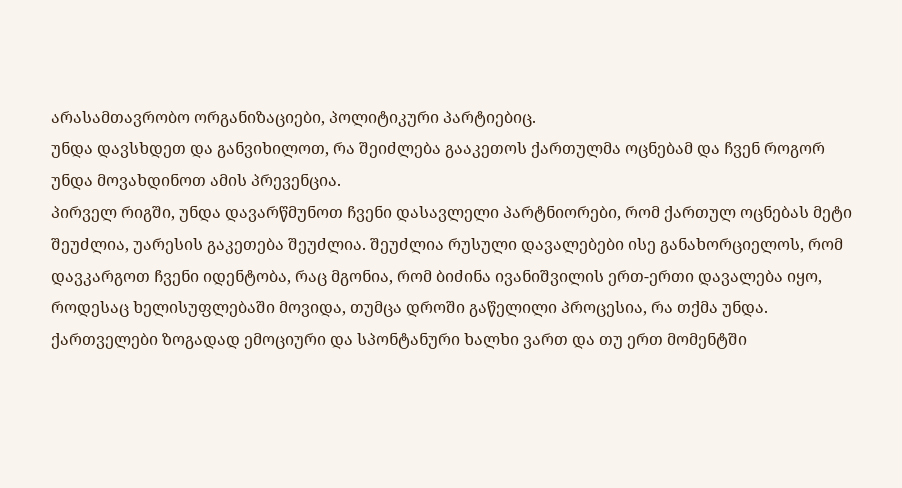არასამთავრობო ორგანიზაციები, პოლიტიკური პარტიებიც.
უნდა დავსხდეთ და განვიხილოთ, რა შეიძლება გააკეთოს ქართულმა ოცნებამ და ჩვენ როგორ უნდა მოვახდინოთ ამის პრევენცია.
პირველ რიგში, უნდა დავარწმუნოთ ჩვენი დასავლელი პარტნიორები, რომ ქართულ ოცნებას მეტი შეუძლია, უარესის გაკეთება შეუძლია. შეუძლია რუსული დავალებები ისე განახორციელოს, რომ დავკარგოთ ჩვენი იდენტობა, რაც მგონია, რომ ბიძინა ივანიშვილის ერთ-ერთი დავალება იყო, როდესაც ხელისუფლებაში მოვიდა, თუმცა დროში გაწელილი პროცესია, რა თქმა უნდა.
ქართველები ზოგადად ემოციური და სპონტანური ხალხი ვართ და თუ ერთ მომენტში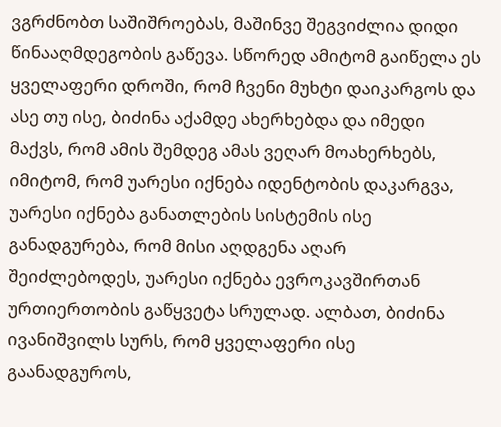ვგრძნობთ საშიშროებას, მაშინვე შეგვიძლია დიდი წინააღმდეგობის გაწევა. სწორედ ამიტომ გაიწელა ეს ყველაფერი დროში, რომ ჩვენი მუხტი დაიკარგოს და ასე თუ ისე, ბიძინა აქამდე ახერხებდა და იმედი მაქვს, რომ ამის შემდეგ ამას ვეღარ მოახერხებს, იმიტომ, რომ უარესი იქნება იდენტობის დაკარგვა, უარესი იქნება განათლების სისტემის ისე განადგურება, რომ მისი აღდგენა აღარ შეიძლებოდეს, უარესი იქნება ევროკავშირთან ურთიერთობის გაწყვეტა სრულად. ალბათ, ბიძინა ივანიშვილს სურს, რომ ყველაფერი ისე გაანადგუროს,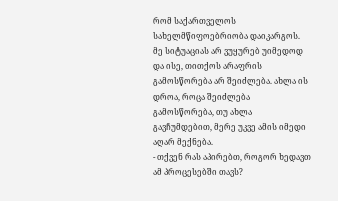რომ საქართველოს სახელმწიფოებრიობა დაიკარგოს.
მე სიტუაციას არ ვუყურებ უიმედოდ და ისე, თითქოს არაფრის გამოსწორება არ შეიძლება. ახლა ის დროა, როცა შეიძლება გამოსწორება, თუ ახლა გავჩუმდებით, მერე უკვე ამის იმედი აღარ მექნება.
- თქვენ რას აპირებთ, როგორ ხედავთ ამ პროცესებში თავს?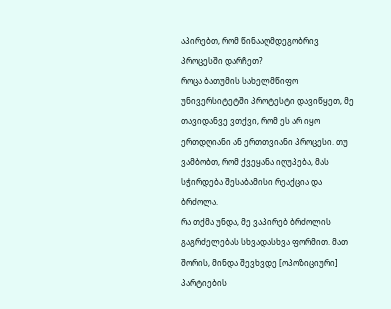აპირებთ, რომ წინააღმდეგობრივ პროცესში დარჩეთ?
როცა ბათუმის სახელმწიფო უნივერსიტეტში პროტესტი დავიწყეთ, მე თავიდანვე ვთქვი, რომ ეს არ იყო ერთდღიანი ან ერთთვიანი პროცესი. თუ ვამბობთ, რომ ქვეყანა იღუპება, მას სჭირდება შესაბამისი რეაქცია და ბრძოლა.
რა თქმა უნდა, მე ვაპირებ ბრძოლის გაგრძელებას სხვადასხვა ფორმით. მათ შორის, მინდა შევხვდე [ოპოზიციური] პარტიების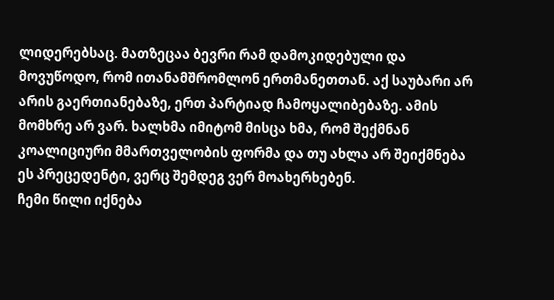ლიდერებსაც. მათზეცაა ბევრი რამ დამოკიდებული და მოვუწოდო, რომ ითანამშრომლონ ერთმანეთთან. აქ საუბარი არ არის გაერთიანებაზე, ერთ პარტიად ჩამოყალიბებაზე. ამის მომხრე არ ვარ. ხალხმა იმიტომ მისცა ხმა, რომ შექმნან კოალიციური მმართველობის ფორმა და თუ ახლა არ შეიქმნება ეს პრეცედენტი, ვერც შემდეგ ვერ მოახერხებენ.
ჩემი წილი იქნება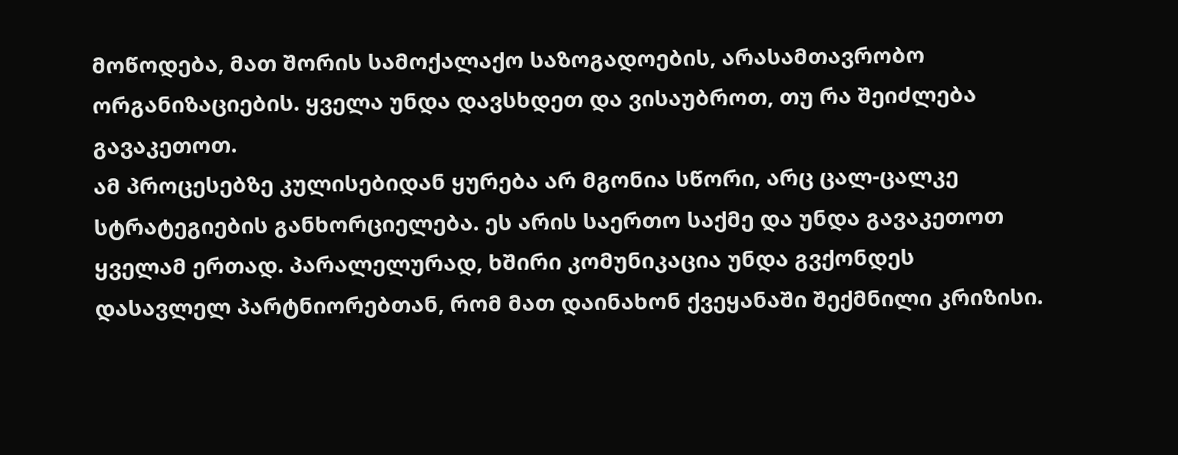მოწოდება, მათ შორის სამოქალაქო საზოგადოების, არასამთავრობო ორგანიზაციების. ყველა უნდა დავსხდეთ და ვისაუბროთ, თუ რა შეიძლება გავაკეთოთ.
ამ პროცესებზე კულისებიდან ყურება არ მგონია სწორი, არც ცალ-ცალკე სტრატეგიების განხორციელება. ეს არის საერთო საქმე და უნდა გავაკეთოთ ყველამ ერთად. პარალელურად, ხშირი კომუნიკაცია უნდა გვქონდეს დასავლელ პარტნიორებთან, რომ მათ დაინახონ ქვეყანაში შექმნილი კრიზისი.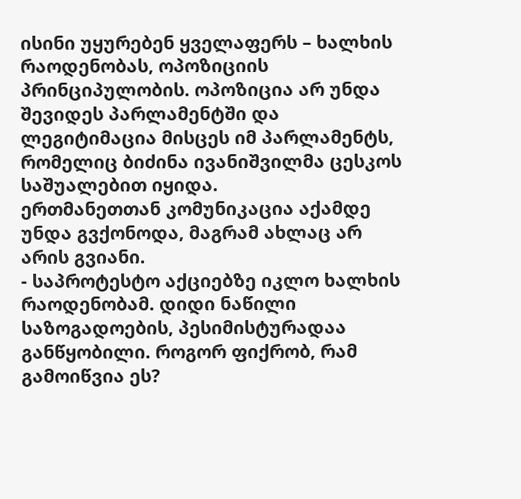ისინი უყურებენ ყველაფერს – ხალხის რაოდენობას, ოპოზიციის პრინციპულობის. ოპოზიცია არ უნდა შევიდეს პარლამენტში და ლეგიტიმაცია მისცეს იმ პარლამენტს, რომელიც ბიძინა ივანიშვილმა ცესკოს საშუალებით იყიდა.
ერთმანეთთან კომუნიკაცია აქამდე უნდა გვქონოდა, მაგრამ ახლაც არ არის გვიანი.
- საპროტესტო აქციებზე იკლო ხალხის რაოდენობამ. დიდი ნაწილი საზოგადოების, პესიმისტურადაა განწყობილი. როგორ ფიქრობ, რამ გამოიწვია ეს?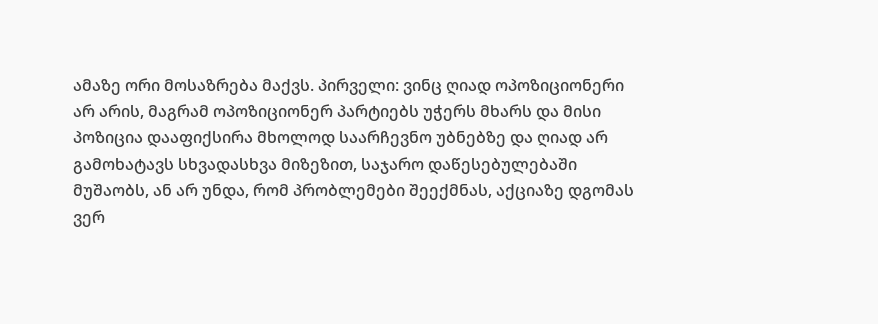ამაზე ორი მოსაზრება მაქვს. პირველი: ვინც ღიად ოპოზიციონერი არ არის, მაგრამ ოპოზიციონერ პარტიებს უჭერს მხარს და მისი პოზიცია დააფიქსირა მხოლოდ საარჩევნო უბნებზე და ღიად არ გამოხატავს სხვადასხვა მიზეზით, საჯარო დაწესებულებაში მუშაობს, ან არ უნდა, რომ პრობლემები შეექმნას, აქციაზე დგომას ვერ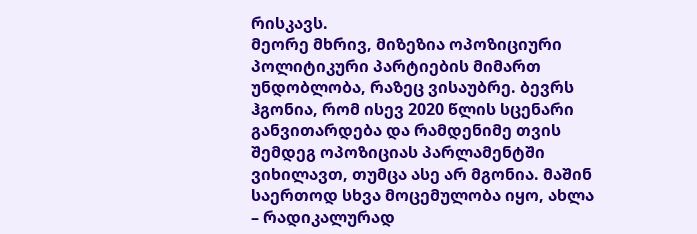რისკავს.
მეორე მხრივ, მიზეზია ოპოზიციური პოლიტიკური პარტიების მიმართ უნდობლობა, რაზეც ვისაუბრე. ბევრს ჰგონია, რომ ისევ 2020 წლის სცენარი განვითარდება და რამდენიმე თვის შემდეგ ოპოზიციას პარლამენტში ვიხილავთ, თუმცა ასე არ მგონია. მაშინ საერთოდ სხვა მოცემულობა იყო, ახლა – რადიკალურად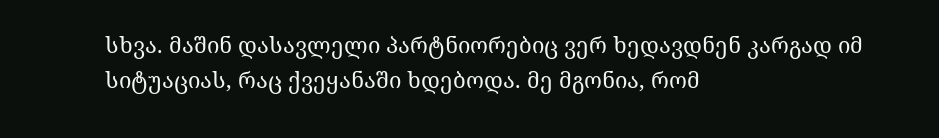სხვა. მაშინ დასავლელი პარტნიორებიც ვერ ხედავდნენ კარგად იმ სიტუაციას, რაც ქვეყანაში ხდებოდა. მე მგონია, რომ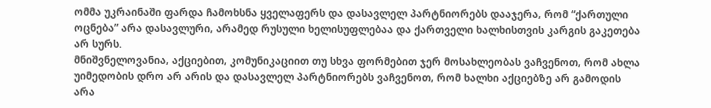ომმა უკრაინაში ფარდა ჩამოხსნა ყველაფერს და დასავლელ პარტნიორებს დააჯერა, რომ “ქართული ოცნება” არა დასავლური, არამედ რუსული ხელისუფლებაა და ქართველი ხალხისთვის კარგის გაკეთება არ სურს.
მნიშვნელოვანია, აქციებით, კომუნიკაციით თუ სხვა ფორმებით ჯერ მოსახლეობას ვაჩვენოთ, რომ ახლა უიმედობის დრო არ არის და დასავლელ პარტნიორებს ვაჩვენოთ, რომ ხალხი აქციებზე არ გამოდის არა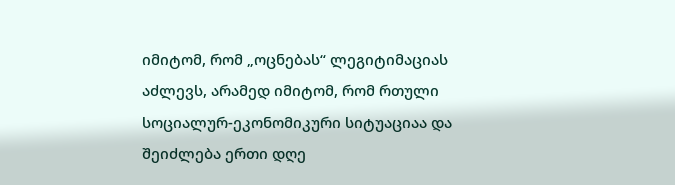იმიტომ, რომ „ოცნებას“ ლეგიტიმაციას აძლევს, არამედ იმიტომ, რომ რთული სოციალურ-ეკონომიკური სიტუაციაა და შეიძლება ერთი დღე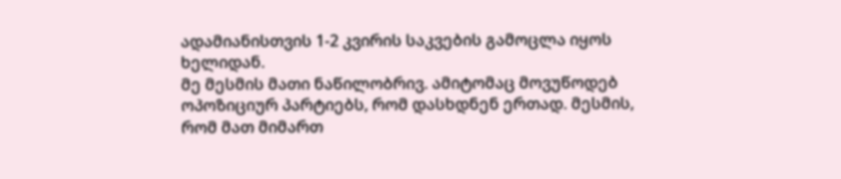ადამიანისთვის 1-2 კვირის საკვების გამოცლა იყოს ხელიდან.
მე მესმის მათი ნაწილობრივ. ამიტომაც მოვუწოდებ ოპოზიციურ პარტიებს, რომ დასხდნენ ერთად. მესმის, რომ მათ მიმართ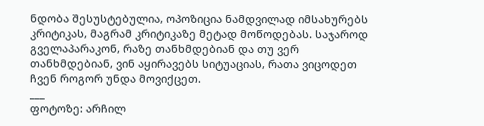ნდობა შესუსტებულია, ოპოზიცია ნამდვილად იმსახურებს კრიტიკას, მაგრამ კრიტიკაზე მეტად მოწოდებას. საჯაროდ გველაპარაკონ, რაზე თანხმდებიან და თუ ვერ თანხმდებიან, ვინ აყირავებს სიტუაციას, რათა ვიცოდეთ ჩვენ როგორ უნდა მოვიქცეთ.
___
ფოტოზე: არჩილ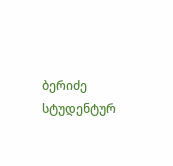ბერიძე სტუდენტურ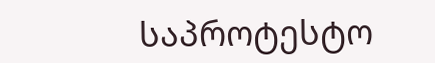საპროტესტო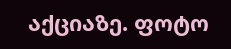აქციაზე. ფოტო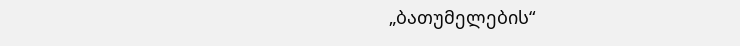„ბათუმელების“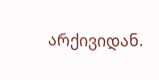არქივიდან.